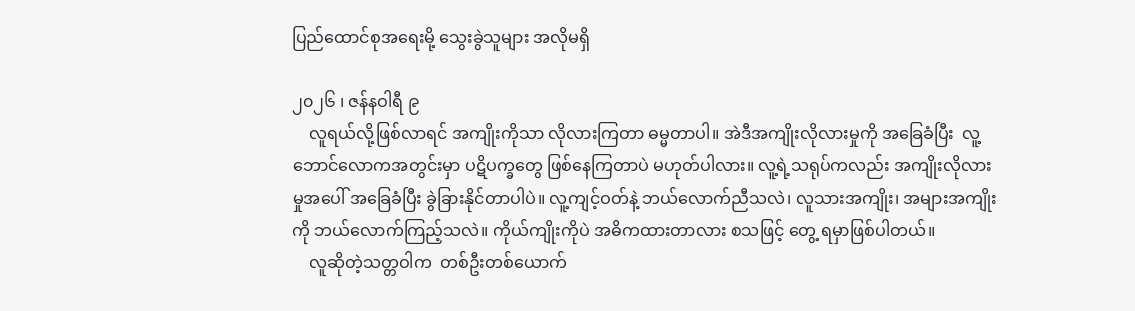ပြည်ထောင်စုအရေးမို့ သွေးခွဲသူများ အလိုမရှိ

၂၀၂၆ ၊ ဇန်နဝါရီ ၉
    လူရယ်လို့ဖြစ်လာရင် အကျိုးကိုသာ လိုလားကြတာ ဓမ္မတာပါ။ အဲဒီအကျိုးလိုလားမှုကို အခြေခံပြီး  လူ့ဘောင်လောကအတွင်းမှာ ပဋိပက္ခတွေ ဖြစ်နေကြတာပဲ မဟုတ်ပါလား။ လူ့ရဲ့သရုပ်ကလည်း အကျိုးလိုလားမှုအပေါ် အခြေခံပြီး ခွဲခြားနိုင်တာပါပဲ။ လူ့ကျင့်ဝတ်နဲ့ ဘယ်လောက်ညီသလဲ၊ လူသားအကျိုး၊ အများအကျိုးကို ဘယ်လောက်ကြည့်သလဲ။ ကိုယ်ကျိုးကိုပဲ အဓိကထားတာလား စသဖြင့် တွေ့ ရမှာဖြစ်ပါတယ်။
    လူဆိုတဲ့သတ္တဝါက  တစ်ဦးတစ်ယောက်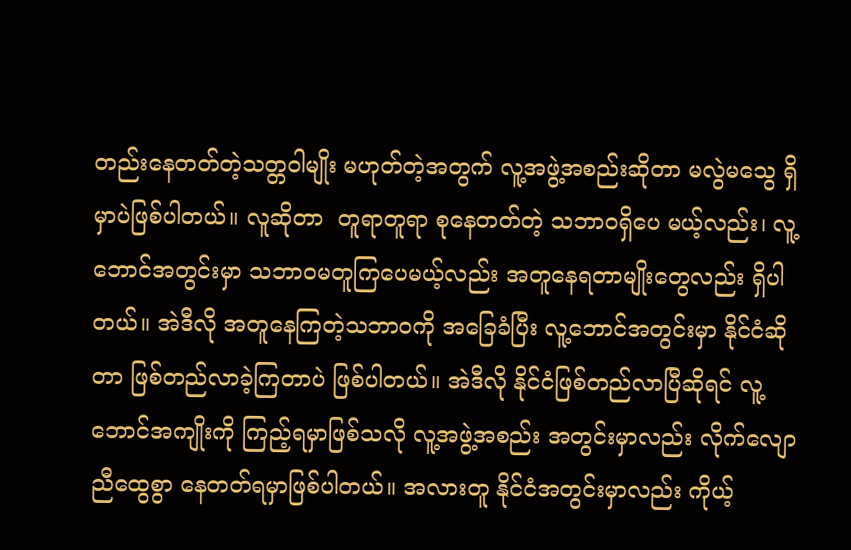တည်းနေတတ်တဲ့သတ္တဝါမျိုး မဟုတ်တဲ့အတွက် လူ့အဖွဲ့အစည်းဆိုတာ မလွဲမသွေ ရှိမှာပဲဖြစ်ပါတယ်။ လူဆိုတာ  တူရာတူရာ စုနေတတ်တဲ့ သဘာဝရှိပေ မယ့်လည်း၊ လူ့ဘောင်အတွင်းမှာ သဘာဝမတူကြပေမယ့်လည်း အတူနေရတာမျိုးတွေလည်း ရှိပါတယ်။ အဲဒီလို အတူနေကြတဲ့သဘာဝကို အခြေခံပြီး လူ့ဘောင်အတွင်းမှာ နိုင်ငံဆို တာ ဖြစ်တည်လာခဲ့ကြတာပဲ ဖြစ်ပါတယ်။ အဲဒီလို နိုင်ငံဖြစ်တည်လာပြီဆိုရင် လူ့ဘောင်အကျိုးကို ကြည့်ရမှာဖြစ်သလို လူ့အဖွဲ့အစည်း အတွင်းမှာလည်း လိုက်လျောညီထွေစွာ နေတတ်ရမှာဖြစ်ပါတယ်။ အလားတူ နိုင်ငံအတွင်းမှာလည်း ကိုယ့်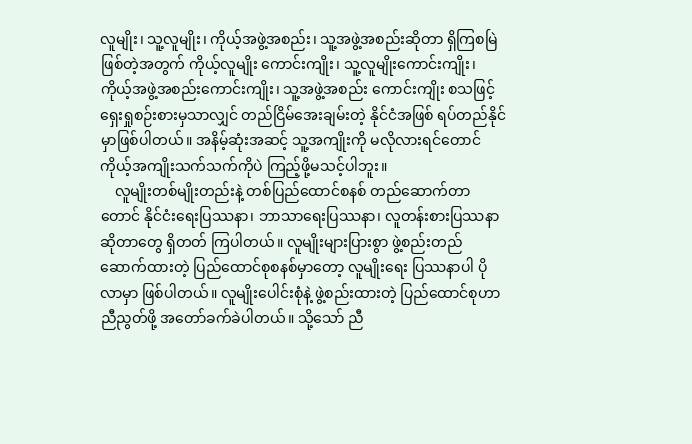လူမျိုး၊ သူ့လူမျိုး၊ ကိုယ့်အဖွဲ့အစည်း၊ သူ့အဖွဲ့အစည်းဆိုတာ ရှိကြစမြဲ ဖြစ်တဲ့အတွက် ကိုယ့်လူမျိုး ကောင်းကျိုး၊ သူ့လူမျိုးကောင်းကျိုး၊ ကိုယ့်အဖွဲ့အစည်းကောင်းကျိုး၊ သူ့အဖွဲ့အစည်း ကောင်းကျိုး စသဖြင့် ရှေးရှုစဉ်းစားမှသာလျှင် တည်ငြိမ်အေးချမ်းတဲ့ နိုင်ငံအဖြစ် ရပ်တည်နိုင်မှာဖြစ်ပါတယ်။ အနိမ့်ဆုံးအဆင့် သူ့အကျိုးကို မလိုလားရင်တောင် ကိုယ့်အကျိုးသက်သက်ကိုပဲ ကြည့်ဖို့မသင့်ပါဘူး။
    လူမျိုးတစ်မျိုးတည်းနဲ့ တစ်ပြည်ထောင်စနစ် တည်ဆောက်တာတောင် နိုင်ငံးရေးပြဿနာ၊ ဘာသာရေးပြဿနာ၊ လူတန်းစားပြဿနာဆိုတာတွေ ရှိတတ် ကြပါတယ်။ လူမျိုးများပြားစွာ ဖွဲ့စည်းတည် ဆောက်ထားတဲ့ ပြည်ထောင်စုစနစ်မှာတော့ လူမျိုးရေး ပြဿနာပါ ပိုလာမှာ ဖြစ်ပါတယ်။ လူမျိုးပေါင်းစုံနဲ့ ဖွဲ့စည်းထားတဲ့ ပြည်ထောင်စုဟာ ညီညွတ်ဖို့ အတော်ခက်ခဲပါတယ်။ သို့သော် ညီ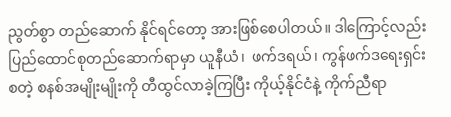ညွတ်စွာ တည်ဆောက် နိုင်ရင်တော့ အားဖြစ်စေပါတယ်။ ဒါကြောင့်လည်း ပြည်ထောင်စုတည်ဆောက်ရာမှာ ယူနီယံ၊  ဖက်ဒရယ်၊ ကွန်ဖက်ဒရေးရှင်း စတဲ့ စနစ်အမျိုးမျိုးကို တီထွင်လာခဲ့ကြပြီး ကိုယ့်နိုင်ငံနဲ့ ကိုက်ညီရာ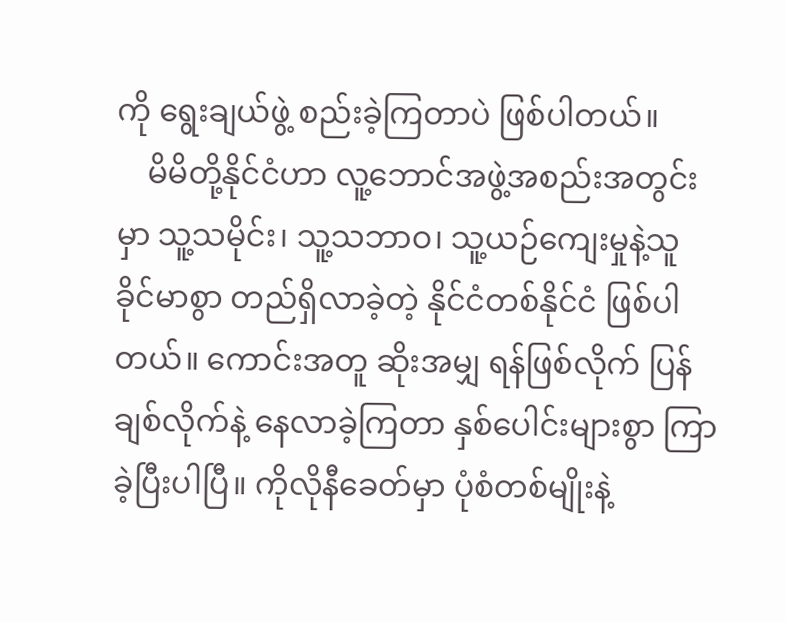ကို ရွေးချယ်ဖွဲ့ စည်းခဲ့ကြတာပဲ ဖြစ်ပါတယ်။
    မိမိတို့နိုင်ငံဟာ လူ့ဘောင်အဖွဲ့အစည်းအတွင်းမှာ သူ့သမိုင်း၊ သူ့သဘာဝ၊ သူ့ယဉ်ကျေးမှုနဲ့သူ ခိုင်မာစွာ တည်ရှိလာခဲ့တဲ့ နိုင်ငံတစ်နိုင်ငံ ဖြစ်ပါတယ်။ ကောင်းအတူ ဆိုးအမျှ ရန်ဖြစ်လိုက် ပြန်ချစ်လိုက်နဲ့ နေလာခဲ့ကြတာ နှစ်ပေါင်းများစွာ ကြာခဲ့ပြီးပါပြီ။ ကိုလိုနီခေတ်မှာ ပုံစံတစ်မျိုးနဲ့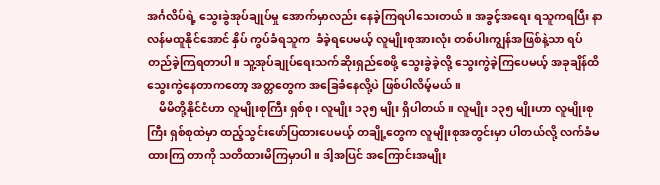အင်္ဂလိပ်ရဲ့ သွေးခွဲအုပ်ချုပ်မှု အောက်မှာလည်း နေခဲ့ကြရပါသေးတယ်။ အခွင့်အရေး ရသူကရပြီး နာလန်မထူနိုင်အောင် နှိပ် ကွပ်ခံရသူက  ခံခဲ့ရပေမယ့် လူမျိုးစုအားလုံး တစ်ပါးကျွန်အဖြစ်နဲ့သာ ရပ်တည်ခဲ့ကြရတာပါ။ သူ့အုပ်ချုပ်ရေးသက်ဆိုးရှည်စေဖို့ သွေးခွဲခဲ့လို့ သွေးကွဲခဲ့ကြပေမယ့် အခုချိန်ထိ သွေးကွဲနေတာကတော့ အတ္တတွေက အခြေခံနေလို့ပဲ ဖြစ်ပါလိမ့်မယ်။
    မိမိတို့နိုင်ငံဟာ လူမျိုးစုကြီး ရှစ်စု၊ လူမျိုး ၁၃၅ မျိုး ရှိပါတယ်။ လူမျိုး ၁၃၅ မျိုးဟာ လူမျိုးစုကြီး ရှစ်စုထဲမှာ ထည့်သွင်းဖော်ပြထားပေမယ့် တချို့တွေက လူမျိုးစုအတွင်းမှာ ပါတယ်လို့ လက်ခံမထားကြ တာကို သတိထားမိကြမှာပါ။ ဒါ့အပြင် အကြောင်းအမျိုး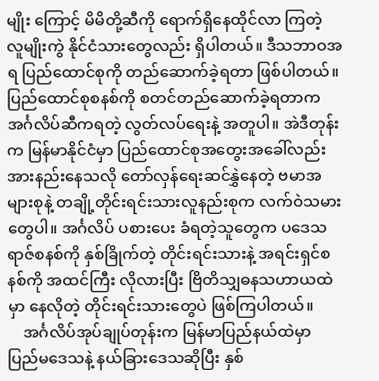မျိုး ကြောင့် မိမိတို့ဆီကို ရောက်ရှိနေထိုင်လာ ကြတဲ့ လူမျိုးကွဲ နိုင်ငံသားတွေလည်း ရှိပါတယ်။ ဒီသဘာဝအရ ပြည်ထောင်စုကို တည်ဆောက်ခဲ့ရတာ ဖြစ်ပါတယ်။ ပြည်ထောင်စုစနစ်ကို စတင်တည်ဆောက်ခဲ့ရတာက အင်္ဂလိပ်ဆီကရတဲ့ လွတ်လပ်ရေးနဲ့ အတူပါ။ အဲဒီတုန်းက မြန်မာနိုင်ငံမှာ ပြည်ထောင်စုအတွေးအခေါ်လည်း အားနည်းနေသလို တော်လှန်ရေးဆင်နွှဲနေတဲ့ ဗမာအများစုနဲ့ တချို့တိုင်းရင်းသားလူနည်းစုက လက်ဝဲသမားတွေပါ။ အင်္ဂလိပ် ပစားပေး ခံရတဲ့သူတွေက ပဒေသရာဇ်စနစ်ကို နှစ်ခြိုက်တဲ့ တိုင်းရင်းသားနဲ့ အရင်းရှင်စနစ်ကို အထင်ကြီး လိုလားပြီး ဗြိတိသျှဓနသဟာယထဲမှာ နေလိုတဲ့ တိုင်းရင်းသားတွေပဲ ဖြစ်ကြပါတယ်။
    အင်္ဂလိပ်အုပ်ချုပ်တုန်းက မြန်မာပြည်နယ်ထဲမှာ ပြည်မဒေသနဲ့ နယ်ခြားဒေသဆိုပြီး နှစ်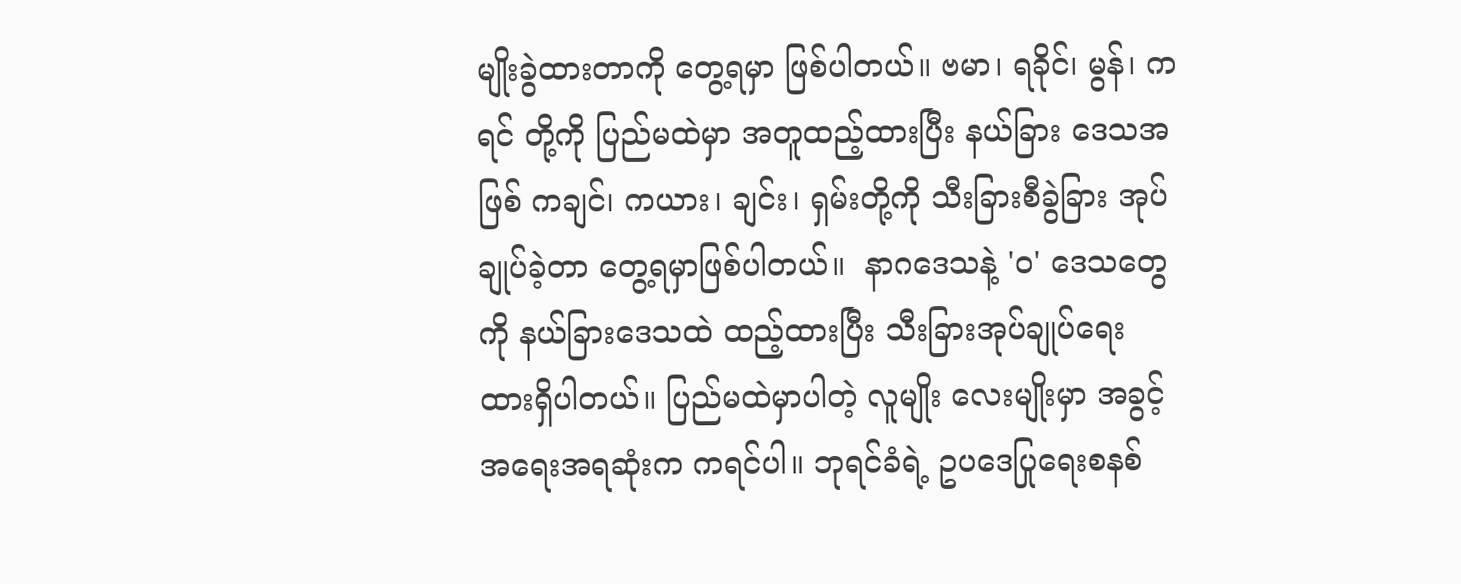မျိုးခွဲထားတာကို တွေ့ရမှာ ဖြစ်ပါတယ်။ ဗမာ၊ ရခိုင်၊ မွန်၊ ကရင် တို့ကို ပြည်မထဲမှာ အတူထည့်ထားပြီး နယ်ခြား ဒေသအဖြစ် ကချင်၊ ကယား၊ ချင်း၊ ရှမ်းတို့ကို သီးခြားစီခွဲခြား အုပ်ချုပ်ခဲ့တာ တွေ့ရမှာဖြစ်ပါတယ်။  နာဂဒေသနဲ့ 'ဝ' ဒေသတွေကို နယ်ခြားဒေသထဲ ထည့်ထားပြီး သီးခြားအုပ်ချုပ်ရေး ထားရှိပါတယ်။ ပြည်မထဲမှာပါတဲ့ လူမျိုး လေးမျိုးမှာ အခွင့်အရေးအရဆုံးက ကရင်ပါ။ ဘုရင်ခံရဲ့ ဥပဒေပြုရေးစနစ်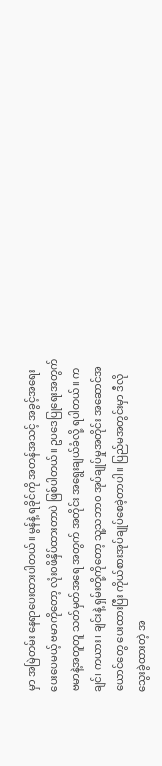မှာ အမြဲတမ်း နေရာပေးထားပါတယ်။ မွန်နဲ့ ရခိုင်ကို အတန်အသင့် အခွင့်အရေးပေးပေမယ့် ဗမာကိုတော့ လုံး၀ဖိနှိပ်ထားတာပဲ ဖြစ်ပါတယ်။ ဥပဒေပြုရေးအတွက် ဗမာနဲ့အတူတူ သတ်မှတ်အရေ အတွက် အတိုင်း အရွေးချယ်ခံလို့ ရပါတယ်။ ကချင်၊ ကယား၊ ချင်းနဲ့ ရှမ်းတို့ကိုတော့ သူ့သဘာ၀ အုပ်ချုပ်မှုအတိုင်း အဆောင်အယောင်တွေ ပေးထားပြီး ကိုယ်စားအုပ်ချုပ်စေခဲ့တာပါ။ ပြည်မအတွင်းမှာ ဒီလို သွေးခွဲထားတဲ့ အ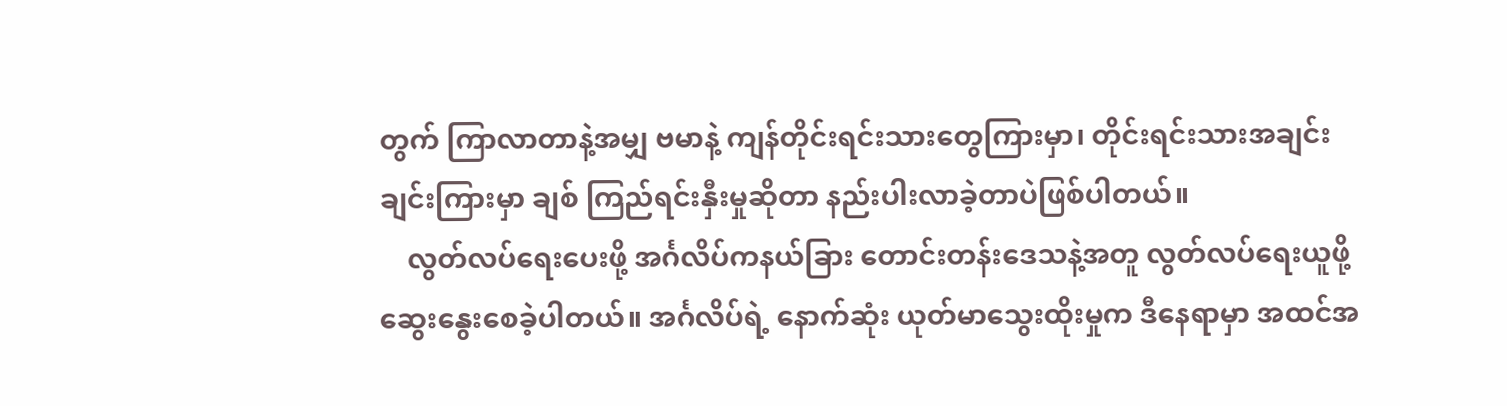တွက် ကြာလာတာနဲ့အမျှ ဗမာနဲ့ ကျန်တိုင်းရင်းသားတွေကြားမှာ၊ တိုင်းရင်းသားအချင်းချင်းကြားမှာ ချစ် ကြည်ရင်းနှီးမှုဆိုတာ နည်းပါးလာခဲ့တာပဲဖြစ်ပါတယ်။
    လွတ်လပ်ရေးပေးဖို့ အင်္ဂလိပ်ကနယ်ခြား တောင်းတန်းဒေသနဲ့အတူ လွတ်လပ်ရေးယူဖို့ ဆွေးနွေးစေခဲ့ပါတယ်။ အင်္ဂလိပ်ရဲ့ နောက်ဆုံး ယုတ်မာသွေးထိုးမှုက ဒီနေရာမှာ အထင်အ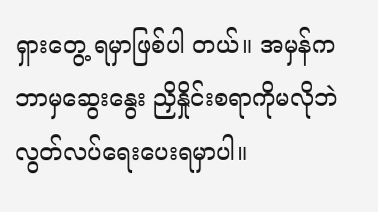ရှားတွေ့ ရမှာဖြစ်ပါ တယ်။ အမှန်က ဘာမှဆွေးနွေး ညှိနှိုင်းစရာကိုမလိုဘဲ လွတ်လပ်ရေးပေးရမှာပါ။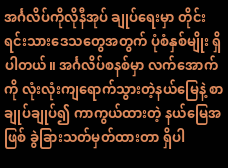အင်္ဂလိပ်ကိုလိုနီအုပ် ချုပ်ရေးမှာ တိုင်းရင်းသားဒေသတွေအတွက် ပုံစံနှစ်မျိုး ရှိပါတယ်။ အင်္ဂလိပ်စနစ်မှာ လက်အောက်ကို လုံးလုံးကျရောက်သွားတဲ့နယ်မြေနဲ့ စာချုပ်ချုပ်၍ ကာကွယ်ထားတဲ့ နယ်မြေအဖြစ် ခွဲခြားသတ်မှတ်ထားတာ ရှိပါ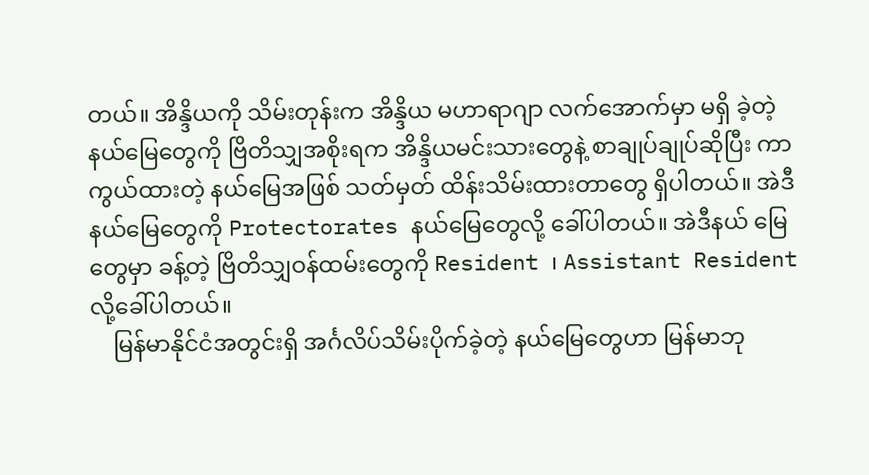တယ်။ အိန္ဒိယကို သိမ်းတုန်းက အိန္ဒိယ မဟာရာဂျာ လက်အောက်မှာ မရှိ ခဲ့တဲ့နယ်မြေတွေကို ဗြိတိသျှအစိုးရက အိန္ဒိယမင်းသားတွေနဲ့ စာချုပ်ချုပ်ဆိုပြီး ကာကွယ်ထားတဲ့ နယ်မြေအဖြစ် သတ်မှတ် ထိန်းသိမ်းထားတာတွေ ရှိပါတယ်။ အဲဒီနယ်မြေတွေကို Protectorates နယ်မြေတွေလို့ ခေါ်ပါတယ်။ အဲဒီနယ် မြေတွေမှာ ခန့်တဲ့ ဗြိတိသျှဝန်ထမ်းတွေကို Resident ၊ Assistant Resident  လို့ခေါ်ပါတယ်။
    မြန်မာနိုင်ငံအတွင်းရှိ အင်္ဂလိပ်သိမ်းပိုက်ခဲ့တဲ့ နယ်မြေတွေဟာ မြန်မာဘု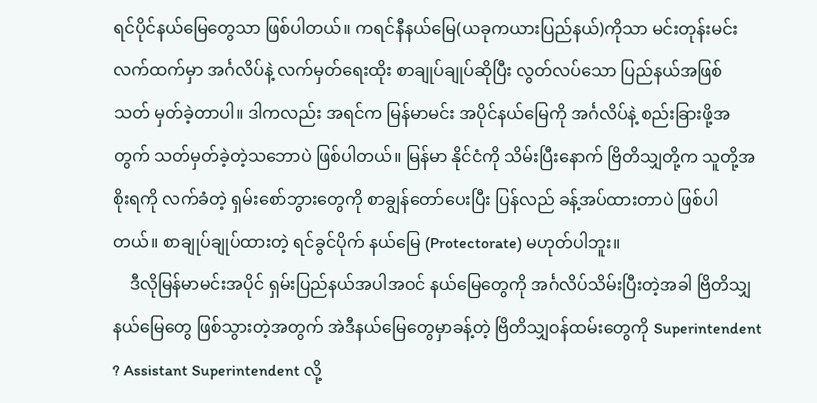ရင်ပိုင်နယ်မြေတွေသာ ဖြစ်ပါတယ်။ ကရင်နီနယ်မြေ(ယခုကယားပြည်နယ်)ကိုသာ မင်းတုန်းမင်းလက်ထက်မှာ အင်္ဂလိပ်နဲ့ လက်မှတ်ရေးထိုး စာချုပ်ချုပ်ဆိုပြီး လွတ်လပ်သော ပြည်နယ်အဖြစ် သတ် မှတ်ခဲ့တာပါ။ ဒါကလည်း အရင်က မြန်မာမင်း အပိုင်နယ်မြေကို အင်္ဂလိပ်နဲ့ စည်းခြားဖို့အတွက် သတ်မှတ်ခဲ့တဲ့သဘောပဲ ဖြစ်ပါတယ်။ မြန်မာ နိုင်ငံကို သိမ်းပြီးနောက် ဗြိတိသျှတို့က သူတို့အစိုးရကို လက်ခံတဲ့ ရှမ်းစော်ဘွားတွေကို စာချွန်တော်ပေးပြီး ပြန်လည် ခန့်အပ်ထားတာပဲ ဖြစ်ပါတယ်။ စာချုပ်ချုပ်ထားတဲ့ ရင်ခွင်ပိုက် နယ်မြေ (Protectorate) မဟုတ်ပါဘူး။
    ဒီလိုမြန်မာမင်းအပိုင် ရှမ်းပြည်နယ်အပါအဝင် နယ်မြေတွေကို အင်္ဂလိပ်သိမ်းပြီးတဲ့အခါ ဗြိတိသျှ နယ်မြေတွေ ဖြစ်သွားတဲ့အတွက် အဲဒီနယ်မြေတွေမှာခန့်တဲ့ ဗြိတိသျှဝန်ထမ်းတွေကို Superintendent ? Assistant Superintendent လို့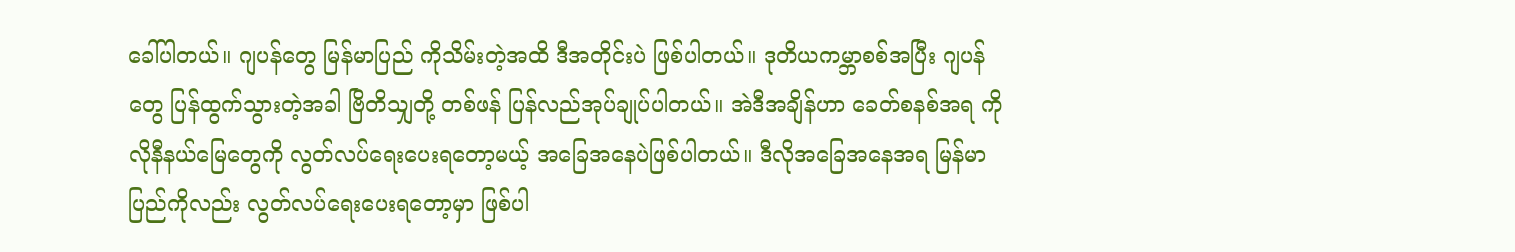ခေါ်ပါတယ်။ ဂျပန်တွေ မြန်မာပြည် ကိုသိမ်းတဲ့အထိ ဒီအတိုင်းပဲ ဖြစ်ပါတယ်။ ဒုတိယကမ္ဘာစစ်အပြီး ဂျပန်တွေ ပြန်ထွက်သွားတဲ့အခါ ဗြိတိသျှတို့ တစ်ဖန် ပြန်လည်အုပ်ချုပ်ပါတယ်။ အဲဒီအချိန်ဟာ ခေတ်စနစ်အရ ကိုလိုနီနယ်မြေတွေကို လွတ်လပ်ရေးပေးရတော့မယ့် အခြေအနေပဲဖြစ်ပါတယ်။ ဒီလိုအခြေအနေအရ မြန်မာပြည်ကိုလည်း လွတ်လပ်ရေးပေးရတော့မှာ ဖြစ်ပါ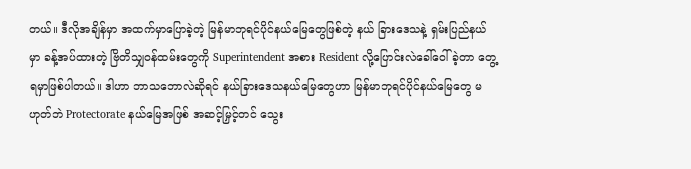တယ်။ ဒီလိုအချိန်မှာ အထက်မှာပြောခဲ့တဲ့ မြန်မာဘုရင်ပိုင်နယ်မြေတွေဖြစ်တဲ့ နယ် ခြားဒေသနဲ့ ရှမ်းပြည်နယ်မှာ ခန့်အပ်ထားတဲ့ ဗြိတိသျှဝန်ထမ်းတွေကို Superintendent အစား Resident လို့ပြောင်းလဲခေါ်ဝေါ်ခဲ့တာ တွေ့ရမှာဖြစ်ပါတယ်။ ဒါဟာ ဘာသဘောလဲဆိုရင် နယ်ခြားဒေသနယ်မြေတွေဟာ မြန်မာဘုရင်ပိုင်နယ်မြေတွေ မဟုတ်ဘဲ Protectorate နယ်မြေအဖြစ် အဆင့်မြှင့်တင် သွေး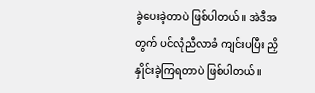ခွဲပေးခဲ့တာပဲ ဖြစ်ပါတယ်။ အဲဒီအတွက် ပင်လုံညီလာခံ ကျင်းပပြီး ညှိနှိုင်းခဲ့ကြရတာပဲ ဖြစ်ပါတယ်။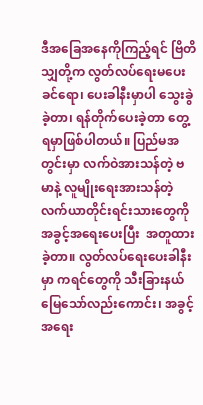ဒီအခြေအနေကိုကြည့်ရင် ဗြိတိသျှတို့က လွတ်လပ်ရေးမပေးခင်ရော၊ ပေးခါနီးမှာပါ သွေးခွဲခဲ့တာ၊ ရန်တိုက်ပေးခဲ့တာ တွေ့ရမှာဖြစ်ပါတယ်။ ပြည်မအတွင်းမှာ လက်ဝဲအားသန်တဲ့ ဗမာနဲ့ လူမျိုးရေးအားသန်တဲ့ လက်ယာတိုင်းရင်းသားတွေကို အခွင့်အရေးပေးပြီး  အတူထားခဲ့တာ။ လွတ်လပ်ရေးပေးခါနီးမှာ ကရင်တွေကို သီးခြားနယ်မြေသော်လည်းကောင်း၊ အခွင့်အရေး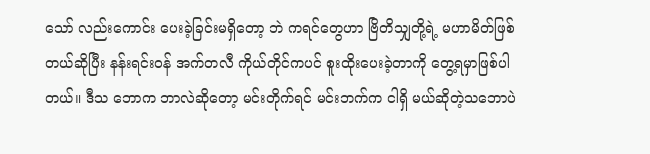သော် လည်းကောင်း ပေးခဲ့ခြင်းမရှိတော့ ဘဲ ကရင်တွေဟာ ဗြိတိသျှတို့ရဲ့ မဟာမိတ်ဖြစ်တယ်ဆိုပြီး နန်းရင်းဝန် အက်တလီ ကိုယ်တိုင်ကပင် စူးထိုးပေးခဲ့တာကို တွေ့ရမှာဖြစ်ပါတယ်။ ဒီသ ဘောက ဘာလဲဆိုတော့ မင်းတိုက်ရင် မင်းဘက်က ငါရှိ မယ်ဆိုတဲ့သဘောပဲ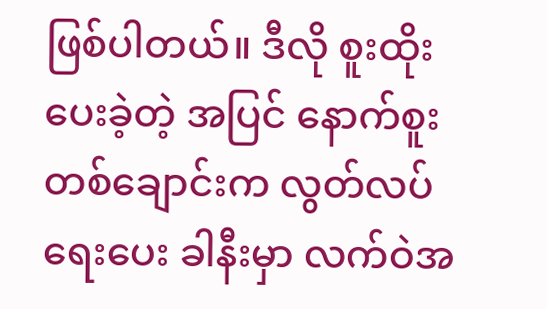ဖြစ်ပါတယ်။ ဒီလို စူးထိုးပေးခဲ့တဲ့ အပြင် နောက်စူးတစ်ချောင်းက လွတ်လပ်ရေးပေး ခါနီးမှာ လက်ဝဲအ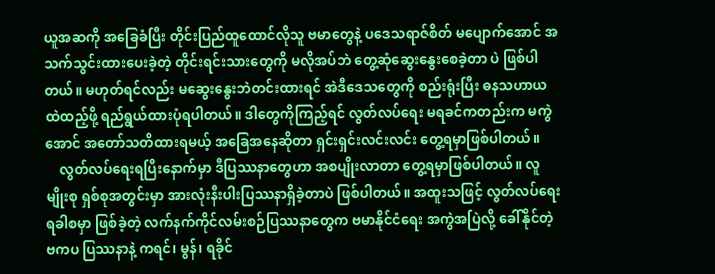ယူအဆကို အခြေခံပြီး တိုင်းပြည်ထူထောင်လိုသူ ဗမာတွေနဲ့ ပဒေသရာဇ်စိတ် မပျောက်အောင် အသက်သွင်းထားပေးခဲ့တဲ့ တိုင်းရင်းသားတွေကို မလိုအပ်ဘဲ တွေ့ဆုံဆွေးနွေးစေခဲ့တာ ပဲ ဖြစ်ပါတယ်။ မဟုတ်ရင်လည်း မဆွေးနွေးဘဲတင်းထားရင် အဲဒီဒေသတွေကို စည်းရုံးပြီး ဓနသဟာယထဲထည့်ဖို့ ရည်ရွယ်ထားပုံရပါတယ်။ ဒါတွေကိုကြည့်ရင် လွတ်လပ်ရေး မရခင်ကတည်းက မကွဲအောင် အတော်သတိထားရမယ့် အခြေအနေဆိုတာ ရှင်းရှင်းလင်းလင်း တွေ့ရမှာဖြစ်ပါတယ်။
    လွတ်လပ်ရေးရပြီးနောက်မှာ ဒီပြဿနာတွေဟာ အစပျိုးလာတာ တွေ့ရမှာဖြစ်ပါတယ်။ လူမျိုးစု ရှစ်စုအတွင်းမှာ အားလုံးနီးပါးပြဿနာရှိခဲ့တာပဲ ဖြစ်ပါတယ်။ အထူးသဖြင့် လွတ်လပ်ရေးရခါစမှာ ဖြစ်ခဲ့တဲ့ လက်နက်ကိုင်လမ်းစဉ်ပြဿနာတွေက ဗမာနိုင်ငံရေး အကွဲအပြဲလို့ ခေါ်နိုင်တဲ့ ဗကပ ပြဿနာနဲ့ ကရင်၊ မွန်၊ ရခိုင်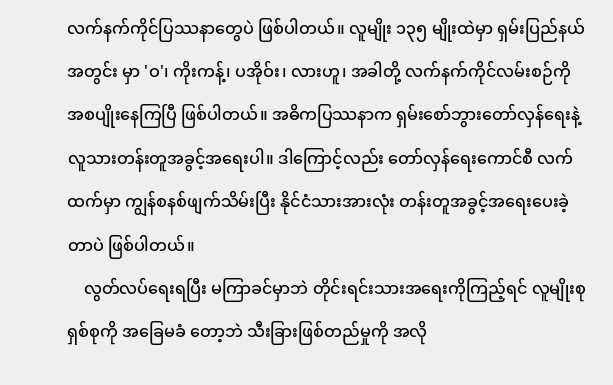လက်နက်ကိုင်ပြဿနာတွေပဲ ဖြစ်ပါတယ်။ လူမျိုး ၁၃၅ မျိုးထဲမှာ ရှမ်းပြည်နယ်အတွင်း မှာ 'ဝ'၊ ကိုးကန့်၊ ပအိုဝ်း၊ လားဟူ၊ အခါတို့ လက်နက်ကိုင်လမ်းစဉ်ကို အစပျိုးနေကြပြီ ဖြစ်ပါတယ်။ အဓိကပြဿနာက ရှမ်းစော်ဘွားတော်လှန်ရေးနဲ့ လူသားတန်းတူအခွင့်အရေးပါ။ ဒါကြောင့်လည်း တော်လှန်ရေးကောင်စီ လက်ထက်မှာ ကျွန်စနစ်ဖျက်သိမ်းပြီး နိုင်ငံသားအားလုံး တန်းတူအခွင့်အရေးပေးခဲ့ တာပဲ ဖြစ်ပါတယ်။
    လွတ်လပ်ရေးရပြီး မကြာခင်မှာဘဲ တိုင်းရင်းသားအရေးကိုကြည့်ရင် လူမျိုးစုရှစ်စုကို အခြေမခံ တော့ဘဲ သီးခြားဖြစ်တည်မှုကို အလို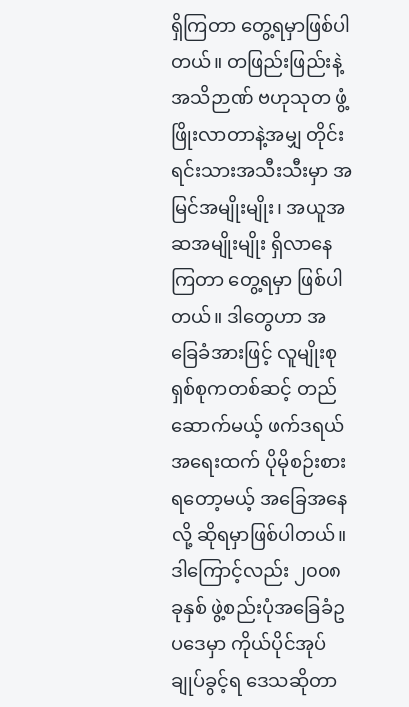ရှိကြတာ တွေ့ရမှာဖြစ်ပါတယ်။ တဖြည်းဖြည်းနဲ့ အသိဉာဏ် ဗဟုသုတ ဖွံ့ဖြိုးလာတာနဲ့အမျှ တိုင်းရင်းသားအသီးသီးမှာ အမြင်အမျိုးမျိုး၊ အယူအဆအမျိုးမျိုး ရှိလာနေကြတာ တွေ့ရမှာ ဖြစ်ပါတယ်။ ဒါတွေဟာ အခြေခံအားဖြင့် လူမျိုးစုရှစ်စုကတစ်ဆင့် တည်ဆောက်မယ့် ဖက်ဒရယ်အရေးထက် ပိုမိုစဉ်းစားရတော့မယ့် အခြေအနေလို့ ဆိုရမှာဖြစ်ပါတယ်။ ဒါကြောင့်လည်း ၂၀၀၈ ခုနှစ် ဖွဲ့စည်းပုံအခြေခံဥပဒေမှာ ကိုယ်ပိုင်အုပ်ချုပ်ခွင့်ရ ဒေသဆိုတာ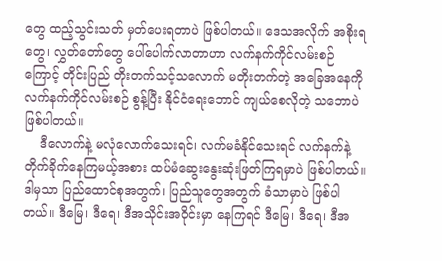တွေ ထည့်သွင်းသတ် မှတ်ပေးရတာပဲ ဖြစ်ပါတယ်။ ဒေသအလိုက် အစိုးရတွေ၊ လွှတ်တော်တွေ ပေါ်ပေါက်လာတာဟာ လက်နက်ကိုင်လမ်းစဉ် ကြောင့် တိုင်းပြည် တိုးတက်သင့်သလောက် မတိုးတက်တဲ့ အခြေအနေကို လက်နက်ကိုင်လမ်းစဉ် စွန့်ပြီး နိုင်ငံရေးဘောင် ကျယ်စေလိုတဲ့ သဘောပဲ ဖြစ်ပါတယ်။
    ဒီလောက်နဲ့ မလုံလောက်သေးရင်၊ လက်မခံနိုင်သေးရင် လက်နက်နဲ့တိုက်ခိုက်နေကြမယ့်အစား ထပ်မံဆွေးနွေးဆုံးဖြတ်ကြရမှာပဲ ဖြစ်ပါတယ်။ ဒါမှသာ ပြည်ထောင်စုအတွက်၊ ပြည်သူတွေအတွက် ခံသာမှာပဲ ဖြစ်ပါတယ်။ ဒီမြေ၊ ဒီရေ၊ ဒီအသိုင်းအဝိုင်းမှာ နေကြရင် ဒီမြေ၊ ဒီရေ၊ ဒီအ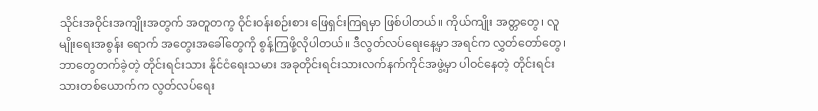သိုင်းအဝိုင်းအကျိုးအတွက် အတူတကွ ဝိုင်းဝန်းစဉ်းစား ဖြေရှင်းကြရမှာ ဖြစ်ပါတယ်။ ကိုယ်ကျိုး အတ္တတွေ၊ လူမျိုးရေးအစွန်း ရောက် အတွေးအခေါ်တွေကို စွန့်ကြဖို့လိုပါတယ်။ ဒီလွတ်လပ်ရေးနေ့မှာ အရင်က လွှတ်တော်တွေ၊ ဘာတွေတက်ခဲ့တဲ့ တိုင်းရင်းသား နိုင်ငံရေးသမား အခုတိုင်းရင်းသားလက်နက်ကိုင်အဖွဲ့မှာ ပါဝင်နေတဲ့ တိုင်းရင်းသားတစ်ယောက်က လွတ်လပ်ရေး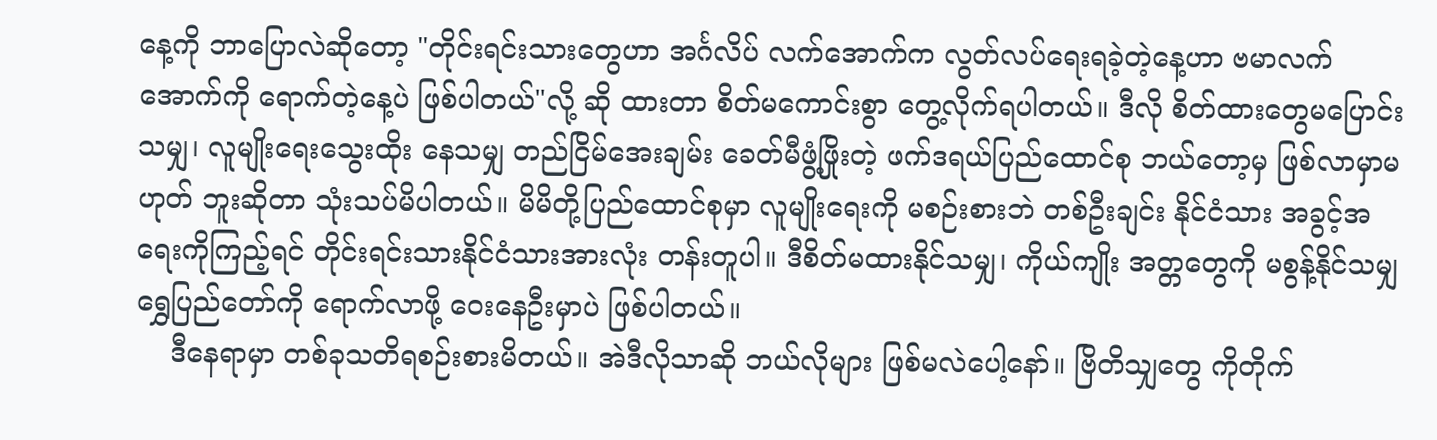နေ့ကို ဘာပြောလဲဆိုတော့ "တိုင်းရင်းသားတွေဟာ အင်္ဂလိပ် လက်အောက်က လွတ်လပ်ရေးရခဲ့တဲ့နေ့ဟာ ဗမာလက်အောက်ကို ရောက်တဲ့နေ့ပဲ ဖြစ်ပါတယ်"လို့ ဆို ထားတာ စိတ်မကောင်းစွာ တွေ့လိုက်ရပါတယ်။ ဒီလို စိတ်ထားတွေမပြောင်းသမျှ၊ လူမျိုးရေးသွေးထိုး နေသမျှ တည်ငြိမ်အေးချမ်း ခေတ်မီဖွံ့ဖြိုးတဲ့ ဖက်ဒရယ်ပြည်ထောင်စု ဘယ်တော့မှ ဖြစ်လာမှာမဟုတ် ဘူးဆိုတာ သုံးသပ်မိပါတယ်။ မိမိတို့ပြည်ထောင်စုမှာ လူမျိုးရေးကို မစဉ်းစားဘဲ တစ်ဦးချင်း နိုင်ငံသား အခွင့်အရေးကိုကြည့်ရင် တိုင်းရင်းသားနိုင်ငံသားအားလုံး တန်းတူပါ။ ဒီစိတ်မထားနိုင်သမျှ၊ ကိုယ်ကျိုး အတ္တတွေကို မစွန့်နိုင်သမျှ ရွှေပြည်တော်ကို ရောက်လာဖို့ ဝေးနေဦးမှာပဲ ဖြစ်ပါတယ်။
    ဒီနေရာမှာ တစ်ခုသတိရစဉ်းစားမိတယ်။ အဲဒီလိုသာဆို ဘယ်လိုများ ဖြစ်မလဲပေါ့နော်။ ဗြိတိသျှတွေ ကိုတိုက်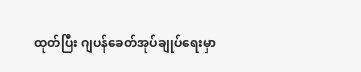ထုတ်ပြီး ဂျပန်ခေတ်အုပ်ချုပ်ရေးမှာ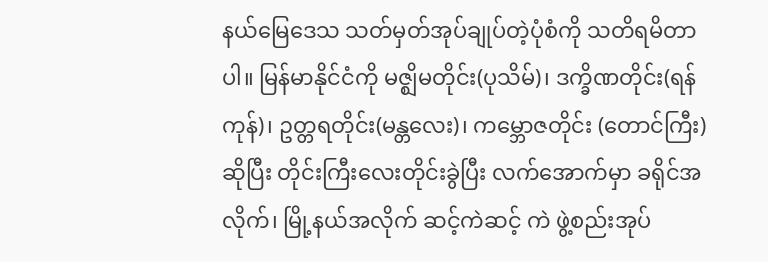နယ်မြေဒေသ သတ်မှတ်အုပ်ချုပ်တဲ့ပုံစံကို သတိရမိတာပါ။ မြန်မာနိုင်ငံကို မဇ္ဈိမတိုင်း(ပုသိမ်)၊ ဒက္ခိဏတိုင်း(ရန်ကုန်)၊ ဥတ္တရတိုင်း(မန္တလေး)၊ ကမ္ဘောဇတိုင်း (တောင်ကြီး)ဆိုပြီး တိုင်းကြီးလေးတိုင်းခွဲပြီး လက်အောက်မှာ ခရိုင်အလိုက်၊ မြို့နယ်အလိုက် ဆင့်ကဲဆင့် ကဲ ဖွဲ့စည်းအုပ်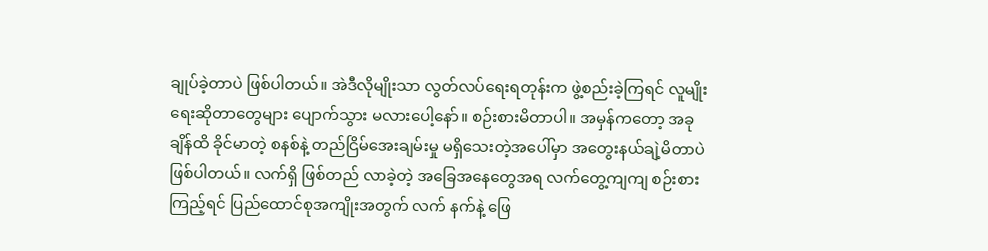ချုပ်ခဲ့တာပဲ ဖြစ်ပါတယ်။ အဲဒီလိုမျိုးသာ လွတ်လပ်ရေးရတုန်းက ဖွဲ့စည်းခဲ့ကြရင် လူမျိုးရေးဆိုတာတွေများ ပျောက်သွား မလားပေါ့နော်။ စဉ်းစားမိတာပါ။ အမှန်ကတော့ အခုချိန်ထိ ခိုင်မာတဲ့ စနစ်နဲ့ တည်ငြိမ်အေးချမ်းမှု မရှိသေးတဲ့အပေါ်မှာ အတွေးနယ်ချဲ့မိတာပဲ ဖြစ်ပါတယ်။ လက်ရှိ ဖြစ်တည် လာခဲ့တဲ့ အခြေအနေတွေအရ လက်တွေ့ကျကျ စဉ်းစားကြည့်ရင် ပြည်ထောင်စုအကျိုးအတွက် လက် နက်နဲ့ ဖြေ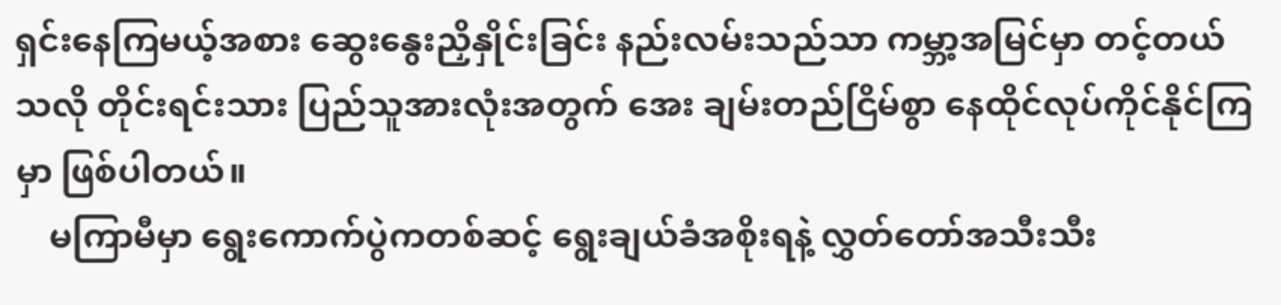ရှင်းနေကြမယ့်အစား ဆွေးနွေးညှိနှိုင်းခြင်း နည်းလမ်းသည်သာ ကမ္ဘာ့အမြင်မှာ တင့်တယ်သလို တိုင်းရင်းသား ပြည်သူအားလုံးအတွက် အေး ချမ်းတည်ငြိမ်စွာ နေထိုင်လုပ်ကိုင်နိုင်ကြမှာ ဖြစ်ပါတယ်။
    မကြာမီမှာ ရွေးကောက်ပွဲကတစ်ဆင့် ရွေးချယ်ခံအစိုးရနဲ့ လွှတ်တော်အသီးသီး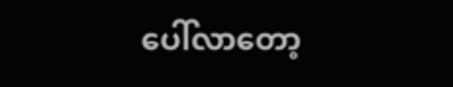ပေါ်လာတော့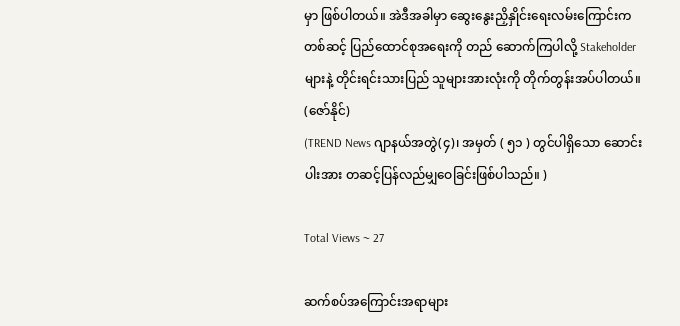မှာ ဖြစ်ပါတယ်။ အဲဒီအခါမှာ ဆွေးနွေးညှိနှိုင်းရေးလမ်းကြောင်းကတစ်ဆင့် ပြည်ထောင်စုအရေးကို တည် ဆောက်ကြပါလို့ Stakeholder များနဲ့ တိုင်းရင်းသားပြည် သူများအားလုံးကို တိုက်တွန်းအပ်ပါတယ်။  (ဇော်နိုင်)
(TREND News ဂျာနယ်အတွဲ(၄)၊ အမှတ် ( ၅၁ ) တွင်ပါရှိသော ဆောင်းပါးအား တဆင့်ပြန်လည်မျှဝေခြင်းဖြစ်ပါသည်။ )

Total Views ~ 27

ဆက်စပ်အကြောင်းအရာများ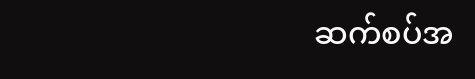ဆက်စပ်အ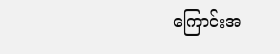ကြောင်းအ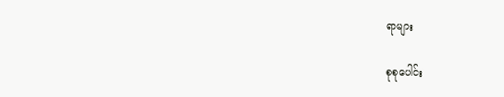ရာများ

စုစုပေါင်း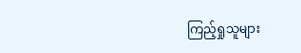ကြည့်ရှုသူများ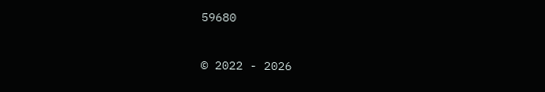59680

© 2022 - 2026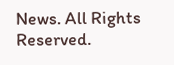News. All Rights Reserved.